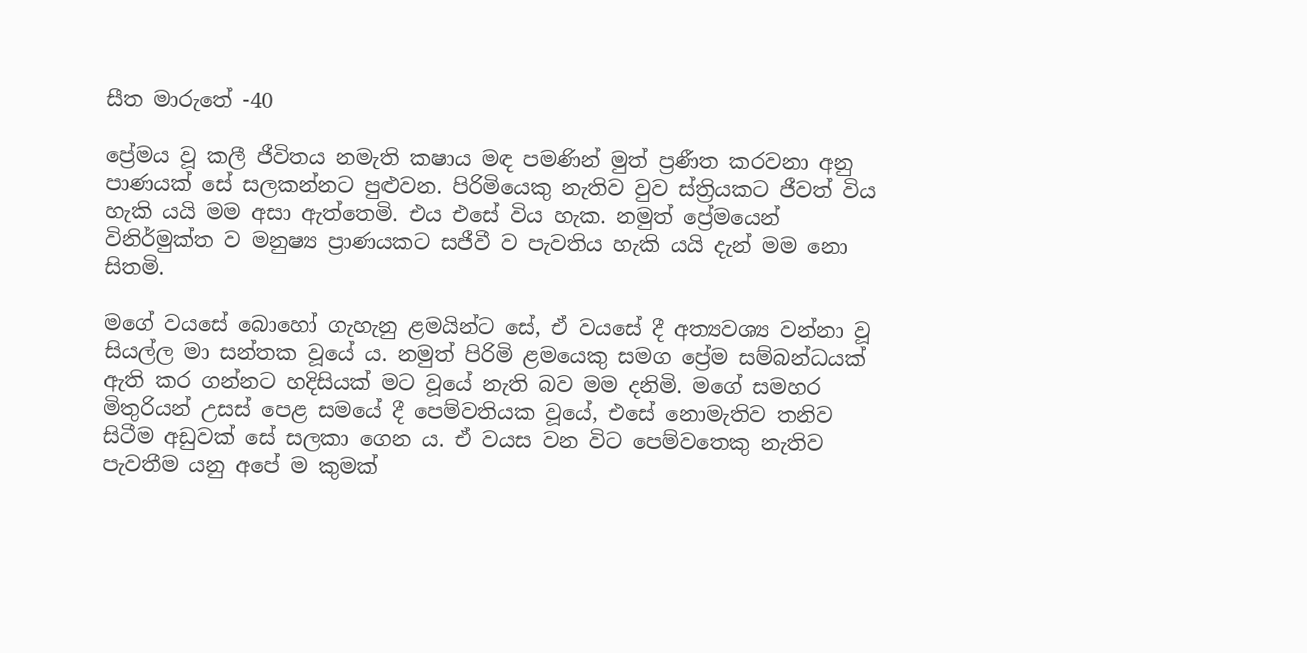සීත මාරුතේ -40

ප්‍රේමය වූ කලී ජීවිතය නමැති කෂාය මඳ පමණින් මුත් ප්‍රණීත කරවනා අනු පාණයක් සේ සලකන්නට පුළුවන. පිරිමියෙකු නැතිව වුව ස්ත්‍රියකට ජීවත් විය හැකි යයි මම අසා ඇත්තෙමි. එය එසේ විය හැක. නමුත් ප්‍රේමයෙන් විනිර්මුක්ත ව මනුෂ්‍ය ප්‍රාණයකට සජීවී ව පැවතිය හැකි යයි දැන් මම නො සිතමි.

මගේ වයසේ බොහෝ ගැහැනු ළමයින්ට සේ, ඒ වයසේ දී අත්‍යවශ්‍ය වන්නා වූ සියල්ල මා සන්තක වූයේ ය. නමුත් පිරිමි ළමයෙකු සමග ප්‍රේම සම්බන්ධයක් ඇති කර ගන්නට හදිසියක් මට වූයේ නැති බව මම දනිමි. මගේ සමහර මිතුරියන් උසස් පෙළ සමයේ දී පෙම්වතියක වූයේ, එසේ නොමැතිව තනිව සිටීම අඩුවක් සේ සලකා ගෙන ය. ඒ වයස වන විට පෙම්වතෙකු නැතිව පැවතීම යනු අපේ ම කුමක්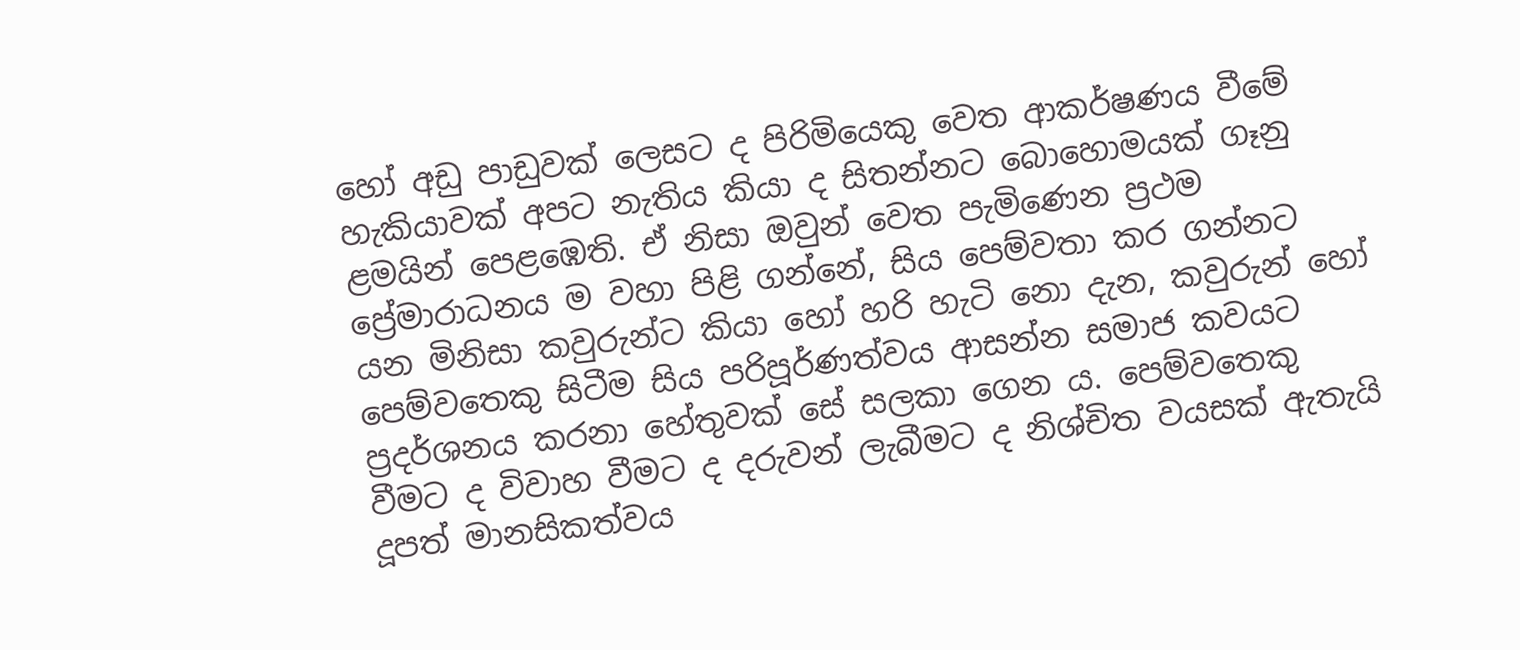හෝ අඩු පාඩුවක් ලෙසට ද පිරිමියෙකු වෙත ආකර්ෂණය වීමේ හැකියාවක් අපට නැතිය කියා ද සිතන්නට බොහොමයක් ගෑනු ළමයින් පෙළඹෙති. ඒ නිසා ඔවුන් වෙත පැමිණෙන ප්‍රථම ප්‍රේමාරාධනය ම වහා පිළි ගන්නේ, සිය පෙම්වතා කර ගන්නට යන මිනිසා කවුරුන්ට කියා හෝ හරි හැටි නො දැන, කවුරුන් හෝ පෙම්වතෙකු සිටීම සිය පරිපූර්ණත්වය ආසන්න සමාජ කවයට ප්‍රදර්ශනය කරනා හේතුවක් සේ සලකා ගෙන ය. පෙම්වතෙකු වීමට ද විවාහ වීමට ද දරුවන් ලැබීමට ද නිශ්චිත වයසක් ඇතැයි දූපත් මානසිකත්වය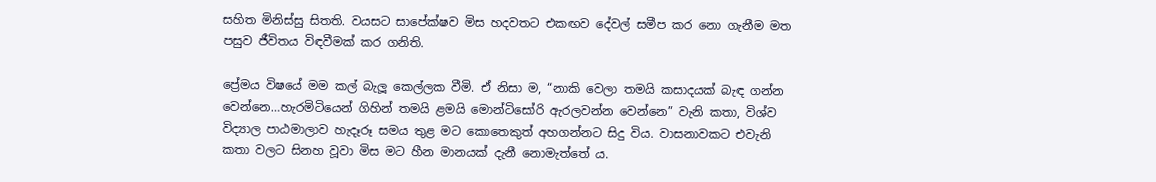සහිත මිනිස්සු සිතති. වයසට සාපේක්ෂව මිස හදවතට එකඟව දේවල් සමීප කර නො ගැනීම මත පසුව ජීවිතය විඳවීමක් කර ගනිති.

ප්‍රේමය විෂයේ මම කල් බැලූ කෙල්ලක වීමි. ඒ නිසා ම, “නාකි වෙලා තමයි කසාදයක් බැඳ ගන්න වෙන්නෙ…හැරමිටියෙන් ගිහින් තමයි ළමයි මොන්ටිසෝරි ඇරලවන්න වෙන්නෙ” වැනි කතා, විශ්ව විද්‍යාල පාඨමාලාව හැදෑරූ සමය තුළ මට කොතෙකුත් අහගන්නට සිදු විය. වාසනාවකට එවැනි කතා වලට සිනහ වූවා මිස මට හීන මානයක් දැනී නොමැත්තේ ය.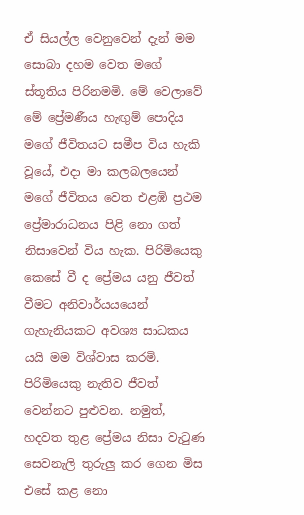ඒ සියල්ල වෙනුවෙන් දැන් මම සොබා දහම වෙත මගේ ස්තූතිය පිරිනමමි. මේ වෙලාවේ මේ ප්‍රේමණීය හැඟුම් පොදිය මගේ ජීවිතයට සමීප විය හැකි වූයේ, එදා මා කලබලයෙන් මගේ ජීවිතය වෙත එළඹි ප්‍රථම ප්‍රේමාරාධනය පිළි නො ගත් නිසාවෙන් විය හැක. පිරිමියෙකු කෙසේ වී ද ප්‍රේමය යනු ජීවත් වීමට අනිවාර්යයයෙන් ගැහැනියකට අවශ්‍ය සාධකය යයි මම විශ්වාස කරමි. පිරිමියෙකු නැතිව ජීවත් වෙන්නට පුළුවන. නමුත්, හදවත තුළ ප්‍රේමය නිසා වැටුණ සෙවනැලි තුරුලු කර ගෙන මිස එසේ කළ නො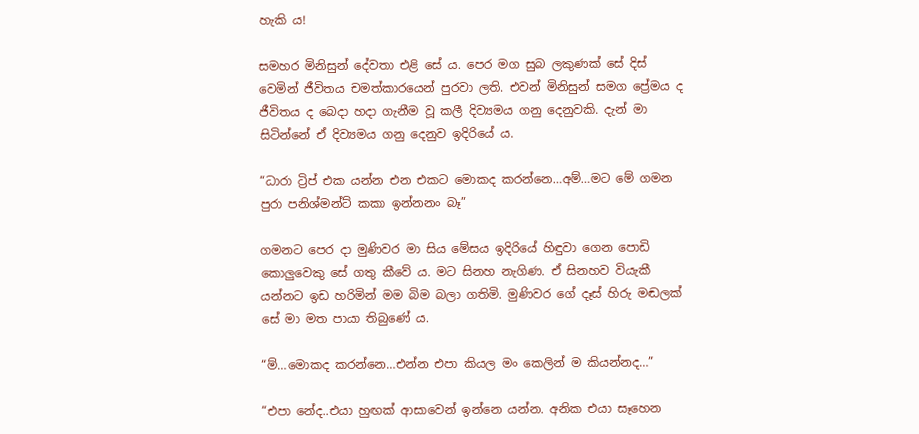හැකි ය!

සමහර මිනිසුන් දේවතා එළි සේ ය. පෙර මග සුබ ලකුණක් සේ දිස් වෙමින් ජීවිතය චමත්කාරයෙන් පුරවා ලති. එවන් මිනිසුන් සමග ප්‍රේමය ද ජීවිතය ද බෙදා හදා ගැනීම වූ කලී දිව්‍යමය ගනු දෙනුවකි. දැන් මා සිටින්නේ ඒ දිව්‍යමය ගනු දෙනුව ඉදිරියේ ය.

“ධාරා ට්‍රිප් එක යන්න එන එකට මොකද කරන්නෙ…අම්…මට මේ ගමන පුරා පනිශ්මන්ට් කකා ඉන්නනං බෑ”

ගමනට පෙර දා මුණිවර මා සිය මේසය ඉදිරියේ හිඳුවා ගෙන පොඩි කොලුවෙකු සේ ගතු කීවේ ය. මට සිනහ නැගිණ. ඒ සිනහව වියැකී යන්නට ඉඩ හරිමින් මම බිම බලා ගතිමි. මුණිවර ගේ දෑස් හිරු මඬලක් සේ මා මත පායා තිබුණේ ය.

“ම්…මොකද කරන්නෙ…එන්න එපා කියල මං කෙලින් ම කියන්නද…”

“එපා නේද..එයා හුඟක් ආසාවෙන් ඉන්නෙ යන්න. අනික එයා සෑහෙන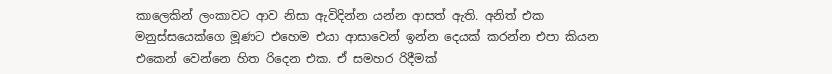කාලෙකින් ලංකාවට ආව නිසා ඇවිදින්න යන්න ආසත් ඇති. අනිත් එක මනුස්සයෙක්ගෙ මූණට එහෙම එයා ආසාවෙන් ඉන්න දෙයක් කරන්න එපා කියන එකෙන් වෙන්නෙ හිත රිදෙන එක. ඒ සමහර රිදීමක්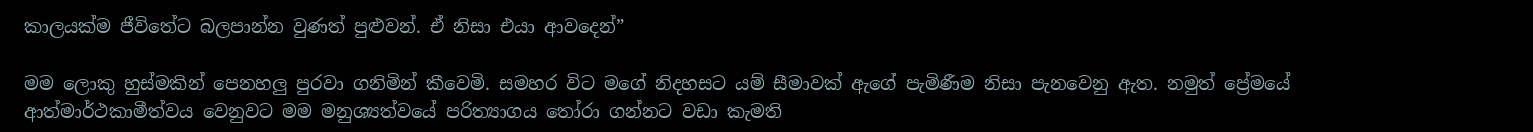කාලයක්ම ජීවිතේට බලපාන්න වුණත් පුළුවන්. ඒ නිසා එයා ආවදෙන්”

මම ලොකු හුස්මකින් පෙනහලු පුරවා ගනිමින් කීවෙමි. සමහර විට මගේ නිදහසට යම් සීමාවක් ඇගේ පැමිණීම නිසා පැනවෙනු ඇත. නමුත් ප්‍රේමයේ ආත්මාර්ථකාමීත්වය වෙනුවට මම මනුශ්‍යත්වයේ පරිත්‍යාගය තෝරා ගන්නට වඩා කැමති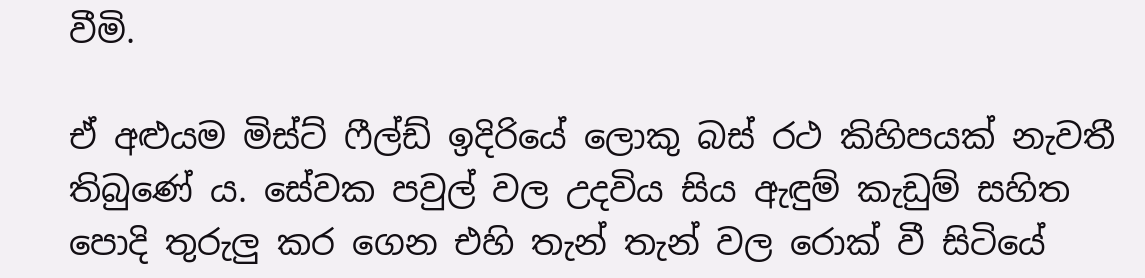වීමි.

ඒ අළුයම මිස්ට් ෆීල්ඩ් ඉදිරියේ ලොකු බස් රථ කිහිපයක් නැවතී තිබුණේ ය. සේවක පවුල් වල උදවිය සිය ඇඳුම් කැඩුම් සහිත පොදි තුරුලු කර ගෙන එහි තැන් තැන් වල රොක් වී සිටියේ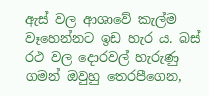ඇස් වල ආශාවේ කැල්ම වෑහෙන්නට ඉඩ හැර ය. බස් රථ වල දොරවල් හැරුණු ගමන් ඔවුහු තෙරපීගෙන,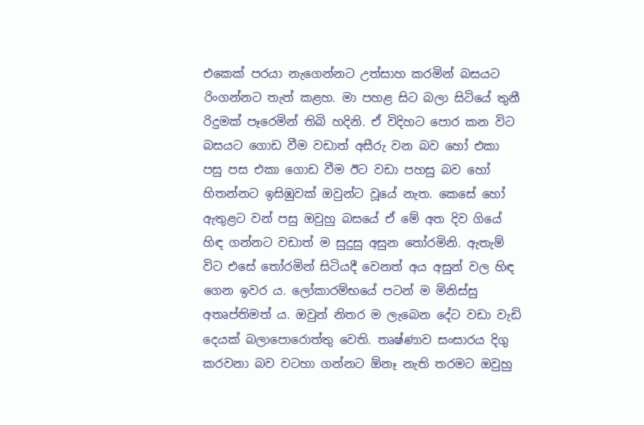එකෙක් පරයා නැගෙන්නට උත්සාහ කරමින් බසයට රිංගන්නට තැත් කළහ. මා පහළ සිට බලා සිටියේ තුනී රිදුමක් පෑරෙමින් තිබි හදිනි. ඒ විදිහට පොර කන විට බසයට ගොඩ වීම වඩාත් අසීරු වන බව හෝ එකා පසු පස එකා ගොඩ වීම ඊට වඩා පහසු බව හෝ හිතන්නට ඉසිඹුවක් ඔවුන්ට වූයේ නැත. කෙසේ හෝ ඇතුළට වන් පසු ඔවුහු බසයේ ඒ මේ අත දිව ගියේ හිඳ ගන්නට වඩාත් ම සුදුසු අසුන තෝරමිනි. ඇතැම් විට එසේ තෝරමින් සිටියදී වෙනත් අය අසුන් වල හිඳ ගෙන ඉවර ය. ලෝකාරම්භයේ පටන් ම මිනිස්සු අතෘප්තිමත් ය. ඔවුන් නිතර ම ලැබෙන දේට වඩා වැඩි දෙයක් බලාපොරොත්තු වෙති. තෘෂ්ණාව සංසාරය දිගු කරවනා බව වටහා ගන්නට ඕනෑ නැති තරමට ඔවුහු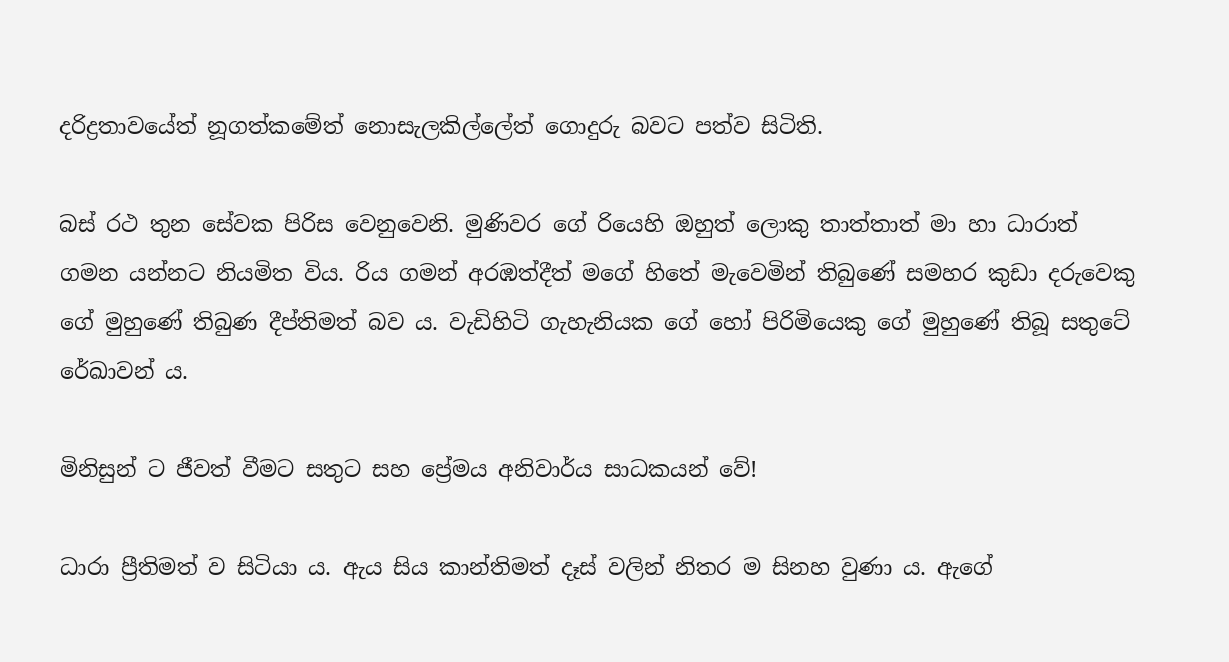දරිද්‍රතාවයේත් නූගත්කමේත් නොසැලකිල්ලේත් ගොදුරු බවට පත්ව සිටිති.

බස් රථ තුන සේවක පිරිස වෙනුවෙනි. මුණිවර ගේ රියෙහි ඔහුත් ලොකු තාත්තාත් මා හා ධාරාත් ගමන යන්නට නියමිත විය. රිය ගමන් අරඹත්දීත් මගේ හිතේ මැවෙමින් තිබුණේ සමහර කුඩා දරුවෙකු ගේ මුහුණේ තිබුණ දීප්තිමත් බව ය. වැඩිහිටි ගැහැනියක ගේ හෝ පිරිමියෙකු ගේ මුහුණේ තිබූ සතුටේ රේඛාවන් ය.

මිනිසුන් ට ජීවත් වීමට සතුට සහ ප්‍රේමය අනිවාර්ය සාධකයන් වේ!

ධාරා ප්‍රීතිමත් ව සිටියා ය. ඇය සිය කාන්තිමත් දෑස් වලින් නිතර ම සිනහ වුණා ය. ඇගේ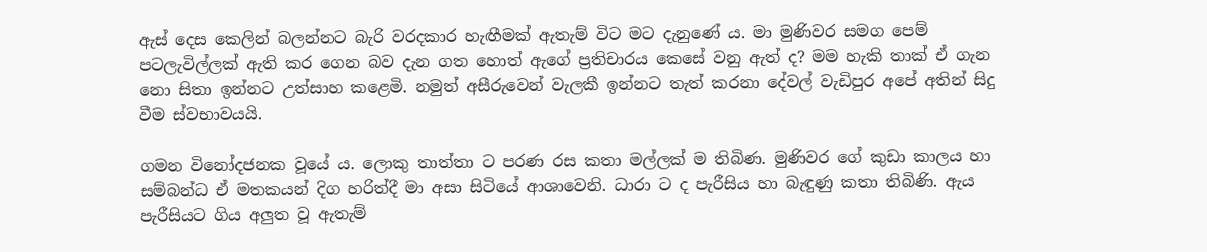ඇස් දෙස කෙලින් බලන්නට බැරි වරදකාර හැඟීමක් ඇතැම් විට මට දැනුණේ ය. මා මුණිවර සමග පෙම් පටලැවිල්ලක් ඇති කර ගෙන බව දැන ගත හොත් ඇගේ ප්‍රතිචාරය කෙසේ වනු ඇත් ද? මම හැකි තාක් ඒ ගැන නො සිතා ඉන්නට උත්සාහ කළෙමි. නමුත් අසීරුවෙන් වැලකී ඉන්නට තැත් කරනා දේවල් වැඩිපුර අපේ අතින් සිදු වීම ස්වභාවයයි.

ගමන විනෝදජනක වූයේ ය. ලොකු තාත්තා ට පරණ රස කතා මල්ලක් ම තිබිණ. මුණිවර ගේ කුඩා කාලය හා සම්බන්ධ ඒ මතකයන් දිග හරිත්දී මා අසා සිටියේ ආශාවෙනි. ධාරා ට ද පැරීසිය හා බැඳුණු කතා තිබිණි. ඇය පැරීසියට ගිය අලුත වූ ඇතැම්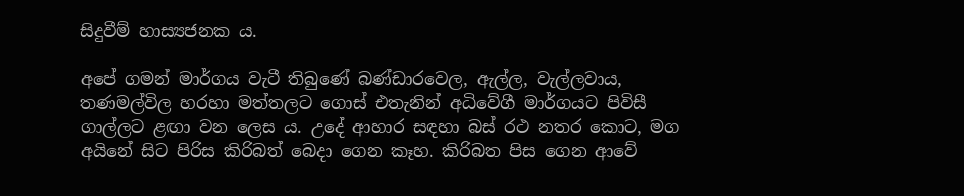සිදුවීම් හාස්‍යජනක ය.

අපේ ගමන් මාර්ගය වැටී තිබුණේ බණ්ඩාරවෙල, ඇල්ල, වැල්ලවාය, තණමල්විල හරහා මත්තලට ගොස් එතැනින් අධිවේගී මාර්ගයට පිවිසී ගාල්ලට ළඟා වන ලෙස ය. උදේ ආහාර සඳහා බස් රථ නතර කොට, මග අයිනේ සිට පිරිස කිරිබත් බෙදා ගෙන කෑහ. කිරිබත පිස ගෙන ආවේ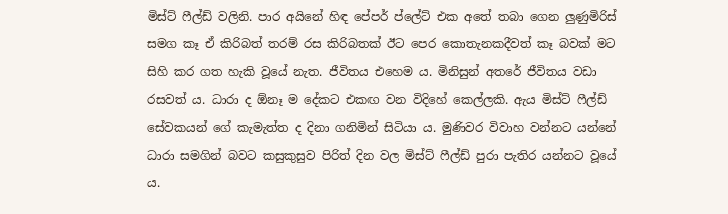මිස්ට් ෆීල්ඩ් වලිනි. පාර අයිනේ හිඳ පේපර් ප්ලේට් එක අතේ තබා ගෙන ලුණුමිරිස් සමග කෑ ඒ කිරිබත් තරම් රස කිරිබතක් ඊට පෙර කොතැනකදීවත් කෑ බවක් මට සිහි කර ගත හැකි වූයේ නැත. ජීවිතය එහෙම ය. මිනිසුන් අතරේ ජීවිතය වඩා රසවත් ය. ධාරා ද ඕනෑ ම දේකට එකඟ වන විදිහේ කෙල්ලකි. ඇය මිස්ට් ෆීල්ඩ් සේවකයන් ගේ කැමැත්ත ද දිනා ගනිමින් සිටියා ය. මුණිවර විවාහ වන්නට යන්නේ ධාරා සමගින් බවට කසුකුසුව පිරිත් දින වල මිස්ට් ෆීල්ඩ් පුරා පැතිර යන්නට වූයේ ය.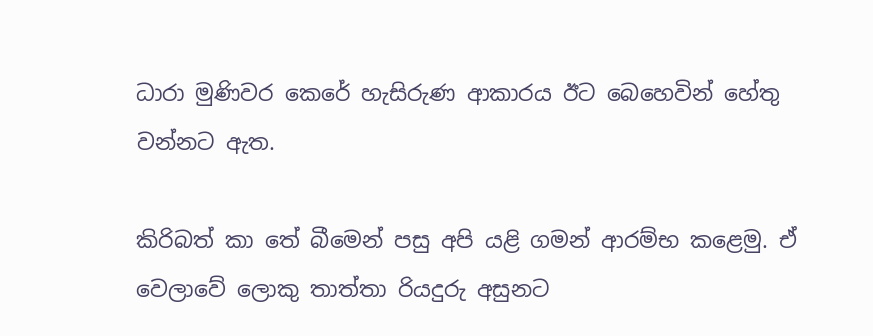ධාරා මුණිවර කෙරේ හැසිරුණ ආකාරය ඊට බෙහෙවින් හේතු වන්නට ඇත.

කිරිබත් කා තේ බීමෙන් පසු අපි යළි ගමන් ආරම්භ කළෙමු. ඒ වෙලාවේ ලොකු තාත්තා රියදුරු අසුනට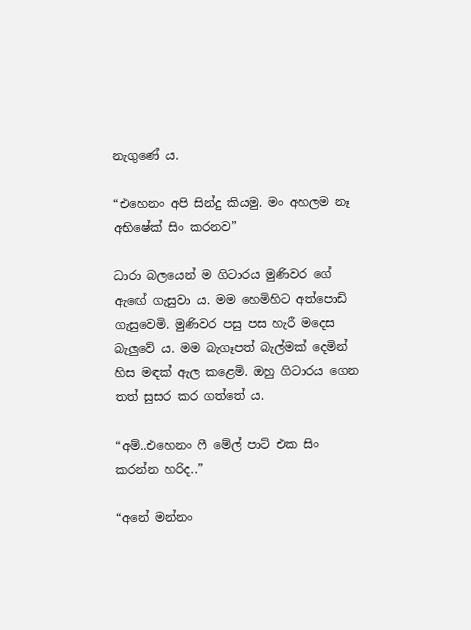නැගුණේ ය.

“එහෙනං අපි සින්දු කියමු. මං අහලම නෑ අභිෂේක් සිං කරනව”

ධාරා බලයෙන් ම ගිටාරය මුණිවර ගේ ඇඟේ ගැසුවා ය. මම හෙමිහිට අත්පොඩි ගැසුවෙමි. මුණිවර පසු පස හැරී මදෙස බැලුවේ ය. මම බැගෑපත් බැල්මක් දෙමින් හිස මඳක් ඇල කළෙමි. ඔහු ගිටාරය ගෙන තත් සුසර කර ගත්තේ ය.

“අම්..එහෙනං ෆී මේල් පාට් එක සිං කරන්න හරිද..”

“අනේ මන්නං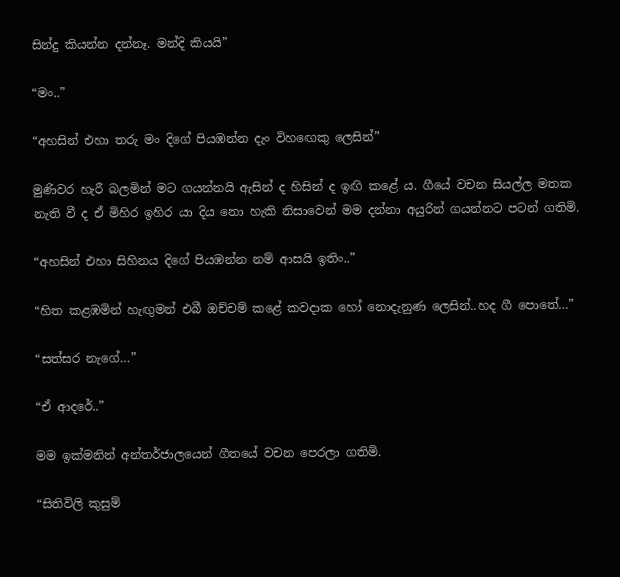සින්දු කියන්න දන්නෑ. මන්දි කියයි”

“මං..”

“අහසින් එහා තරු මං දිගේ පියඹන්න දැං විහඟෙකු ලෙසින්”

මුණිවර හැරී බලමින් මට ගයන්නයි ඇසින් ද හිසින් ද ඉඟි කළේ ය. ගීයේ වචන සියල්ල මතක නැති වී ද ඒ මිහිර ඉහිර යා දිය නො හැකි නිසාවෙන් මම දන්නා අයුරින් ගයන්නට පටන් ගතිමි.

“අහසින් එහා සිහිනය දිගේ පියඹන්න නම් ආසයි ඉතිං..”

“හිත කළඹමින් හැඟුමන් එබී ඔච්චම් කළේ කවදාක හෝ නොදැනුණ ලෙසින්..හද ගී පොතේ…”

“සත්සර නැගේ…”

“ඒ ආදරේ..”

මම ඉක්මනින් අන්තර්ජාලයෙන් ගීතයේ වචන පෙරලා ගතිමි.

“සිතිවිලි කුසුම්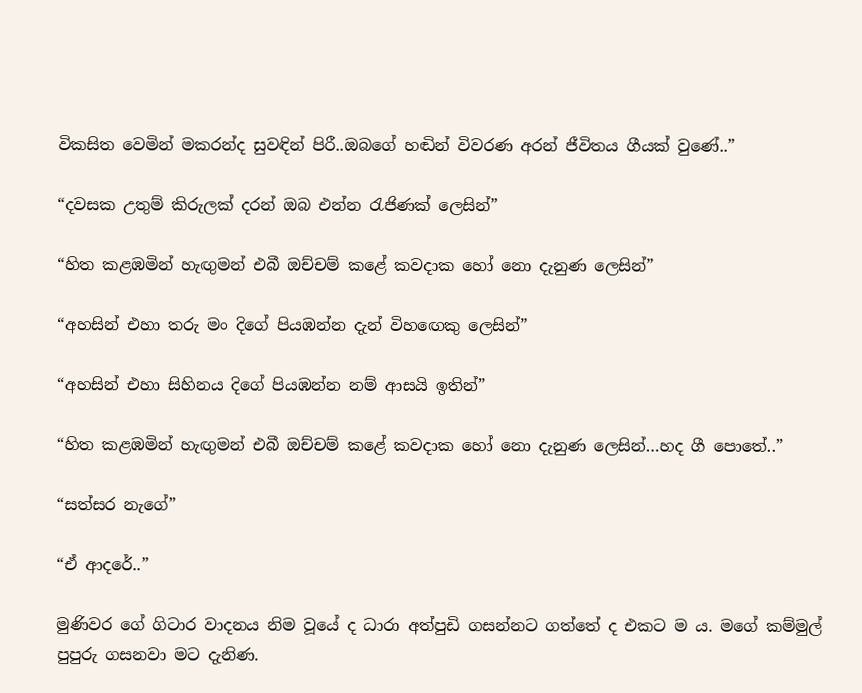විකසිත වෙමින් මකරන්ද සුවඳින් පිරී..ඔබගේ හඬින් විවරණ අරන් ජීවිතය ගීයක් වුණේ..”

“දවසක උතුම් කිරුලක් දරන් ඔබ එන්න රැජිණක් ලෙසින්”

“හිත කළඹමින් හැඟුමන් එබී ඔච්චම් කළේ කවදාක හෝ නො දැනුණ ලෙසින්”

“අහසින් එහා තරු මං දිගේ පියඹන්න දැන් විහඟෙකු ලෙසින්”

“අහසින් එහා සිහිනය දිගේ පියඹන්න නම් ආසයි ඉතින්”

“හිත කළඹමින් හැඟුමන් එබී ඔච්චම් කළේ කවදාක හෝ නො දැනුණ ලෙසින්…හද ගී පොතේ..”

“සත්සර නැගේ”

“ඒ ආදරේ..”

මුණිවර ගේ ගිටාර වාදනය නිම වූයේ ද ධාරා අත්පුඩි ගසන්නට ගත්තේ ද එකට ම ය. මගේ කම්මුල් පුපුරු ගසනවා මට දැනිණ.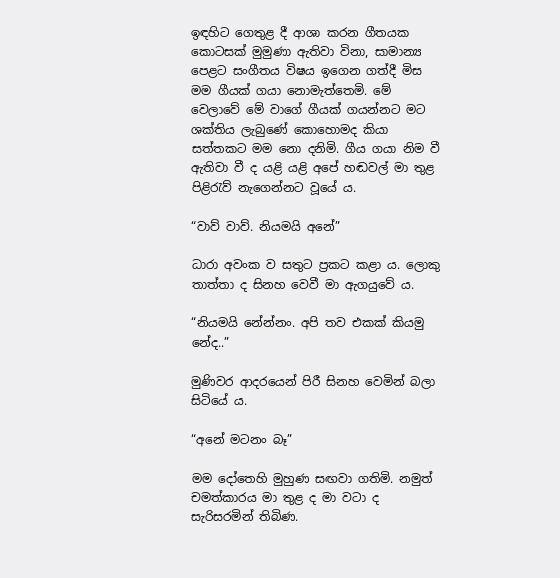ඉඳහිට ගෙතුළ දී ආශා කරන ගීතයක කොටසක් මුමුණා ඇතිවා විනා, සාමාන්‍ය පෙළට සංගීතය විෂය ඉගෙන ගත්දී මිස මම ගීයක් ගයා නොමැත්තෙමි. මේ වෙලාවේ මේ වාගේ ගීයක් ගයන්නට මට ශක්තිය ලැබුණේ කොහොමද කියා සත්තකට මම නො දනිමි. ගීය ගයා නිම වී ඇතිවා වී ද යළි යළි අපේ හඬවල් මා තුළ පිළිරැව් නැගෙන්නට වූයේ ය.

“වාව් වාව්. නියමයි අනේ”

ධාරා අවංක ව සතුට ප්‍රකට කළා ය. ලොකු තාත්තා ද සිනහ වෙවී මා ඇගයුවේ ය.

“නියමයි නේන්නං. අපි තව එකක් කියමු නේද..”

මුණිවර ආදරයෙන් පිරී සිනහ වෙමින් බලා සිටියේ ය.

“අනේ මටනං බෑ”

මම දෝතෙහි මුහුණ සඟවා ගතිමි. නමුත් චමත්කාරය මා තුළ ද මා වටා ද සැරිසරමින් තිබිණ.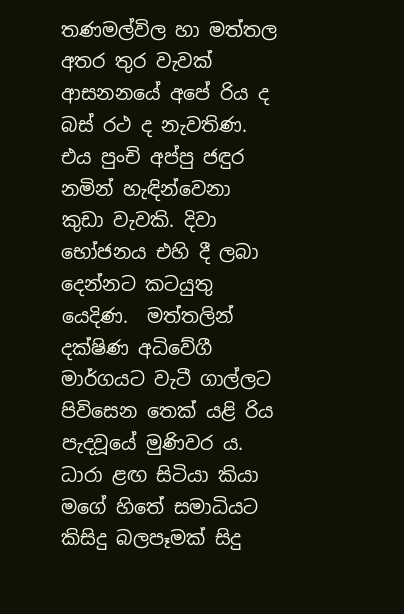තණමල්විල හා මත්තල අතර තුර වැවක් ආසනනයේ අපේ රිය ද බස් රථ ද නැවතිණ. එය පුංචි අප්පු ජඳුර නමින් හැඳින්වෙනා කුඩා වැවකි. දිවා භෝජනය එහි දී ලබා දෙන්නට කටයුතු යෙදිණ.  මත්තලින් දක්ෂිණ අධිවේගී මාර්ගයට වැටී ගාල්ලට පිවිසෙන තෙක් යළි රිය පැදවූයේ මුණිවර ය. ධාරා ළඟ සිටියා කියා මගේ හිතේ සමාධියට කිසිදු බලපෑමක් සිදු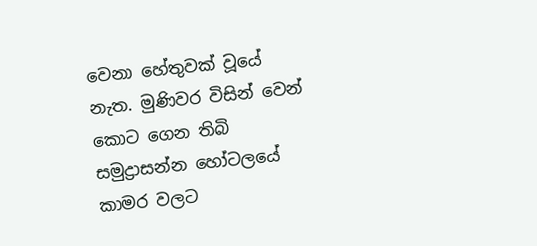වෙනා හේතුවක් වූයේ නැත. මුණිවර විසින් වෙන් කොට ගෙන තිබි සමුද්‍රාසන්න හෝටලයේ කාමර වලට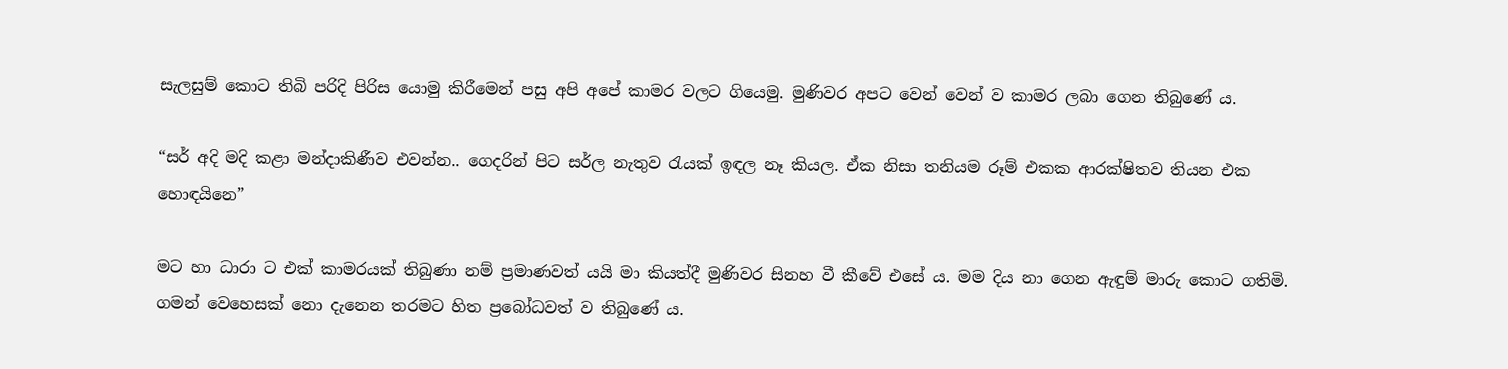සැලසුම් කොට තිබි පරිදි පිරිස යොමු කිරීමෙන් පසු අපි අපේ කාමර වලට ගියෙමු. මුණිවර අපට වෙන් වෙන් ව කාමර ලබා ගෙන තිබුණේ ය.

“සර් අදි මදි කළා මන්දාකිණීව එවන්න.. ගෙදරින් පිට සර්ල නැතුව රැයක් ඉඳල නෑ කියල. ඒක නිසා තනියම රූම් එකක ආරක්ෂිතව තියන එක හොඳයිනෙ”

මට හා ධාරා ට එක් කාමරයක් තිබුණා නම් ප්‍රමාණවත් යයි මා කියත්දී මුණිවර සිනහ වී කීවේ එසේ ය. මම දිය නා ගෙන ඇඳුම් මාරු කොට ගතිමි. ගමන් වෙහෙසක් නො දැනෙන තරමට හිත ප්‍රබෝධවත් ව තිබුණේ ය.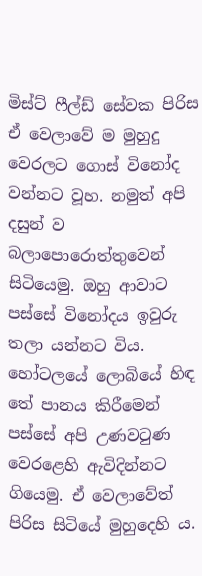මිස්ට් ෆීල්ඩ් සේවක පිරිස ඒ වෙලාවේ ම මුහුදු වෙරලට ගොස් විනෝද වන්නට වූහ. නමුත් අපි දසුන් ව බලාපොරොත්තුවෙන් සිටියෙමු. ඔහු ආවාට පස්සේ විනෝදය ඉවුරු තලා යන්නට විය. හෝටලයේ ලොබියේ හිඳ තේ පානය කිරීමෙන් පස්සේ අපි උණවටුණ වෙරළෙහි ඇවිදින්නට ගියෙමු. ඒ වෙලාවේත් පිරිස සිටියේ මුහුදෙහි ය.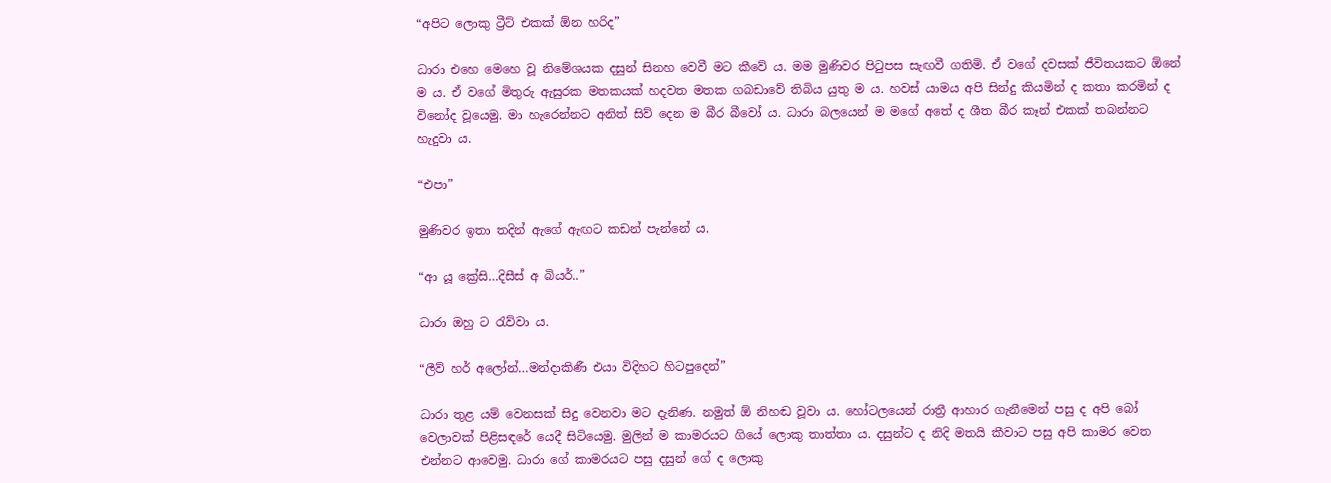“අපිට ලොකු ට්‍රීට් එකක් ඕන හරිද”

ධාරා එහෙ මෙහෙ වූ නිමේශයක දසුන් සිනහ වෙවී මට කීවේ ය. මම මුණිවර පිටුපස සැඟවී ගතිමි. ඒ වගේ දවසක් ජීවිතයකට ඕනේ ම ය. ඒ වගේ මිතුරු ඇසුරක මතකයක් හදවත මතක ගබඩාවේ තිබිය යුතු ම ය. හවස් යාමය අපි සින්දු කියමින් ද කතා කරමින් ද විනෝද වූයෙමු. මා හැරෙන්නට අනිත් සිව් දෙන ම බීර බීවෝ ය. ධාරා බලයෙන් ම මගේ අතේ ද ශීත බීර කෑන් එකක් තබන්නට හැදුවා ය.

“එපා”

මුණිවර ඉතා තදින් ඇගේ ඇඟට කඩන් පැන්නේ ය.

“ආ යූ ක්‍රේසි…දිසීස් අ බියර්..”

ධාරා ඔහු ට රැව්වා ය.

“ලීව් හර් අලෝන්…මන්දාකිණී එයා විදිහට හිටපුදෙන්”

ධාරා තුළ යම් වෙනසක් සිදු වෙනවා මට දැනිණ. නමුත් ඕ නිහඬ වූවා ය. හෝටලයෙන් රාත්‍රී ආහාර ගැනීමෙන් පසු ද අපි බෝ වෙලාවක් පිළිසඳරේ යෙදී සිටියෙමු. මුලින් ම කාමරයට ගියේ ලොකු තාත්තා ය. දසුන්ට ද නිදි මතයි කීවාට පසු අපි කාමර වෙත එන්නට ආවෙමු. ධාරා ගේ කාමරයට පසු දසුන් ගේ ද ලොකු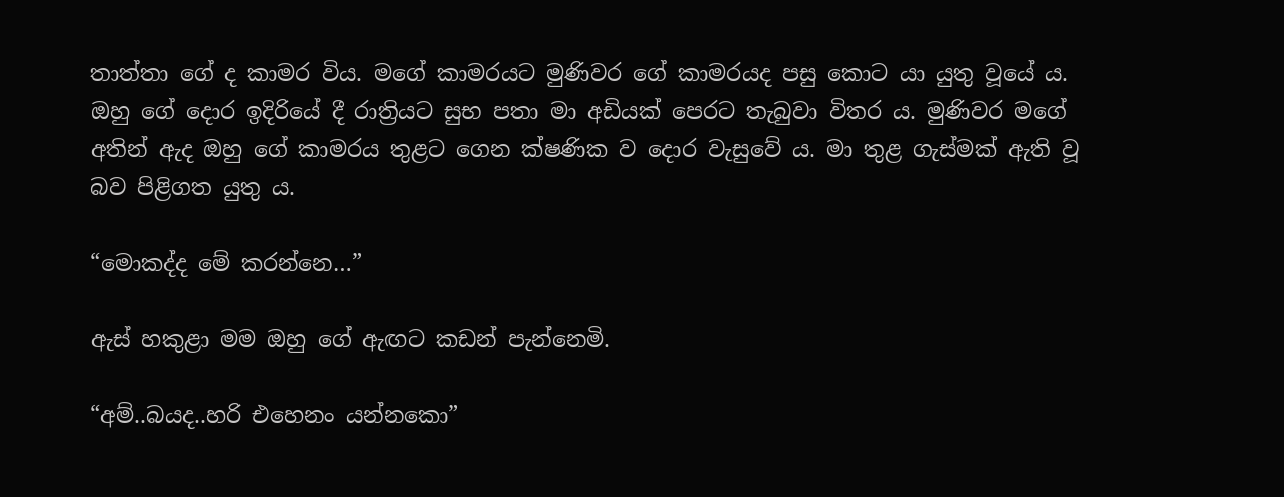තාත්තා ගේ ද කාමර විය. මගේ කාමරයට මුණිවර ගේ කාමරයද පසු කොට යා යුතු වූයේ ය. ඔහු ගේ දොර ඉදිරියේ දී රාත්‍රියට සුභ පතා මා අඩියක් පෙරට තැබුවා විතර ය. මුණිවර මගේ අතින් ඇද ඔහු ගේ කාමරය තුළට ගෙන ක්ෂණික ව දොර වැසුවේ ය. මා තුළ ගැස්මක් ඇති වූ බව පිළිගත යුතු ය.

“මොකද්ද මේ කරන්නෙ…”

ඇස් හකුළා මම ඔහු ගේ ඇඟට කඩන් පැන්නෙමි.

“අම්..බයද..හරි එහෙනං යන්නකො”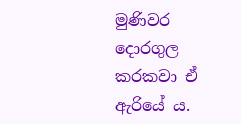මුණිවර දොරගුල කරකවා ඒ ඇරියේ ය.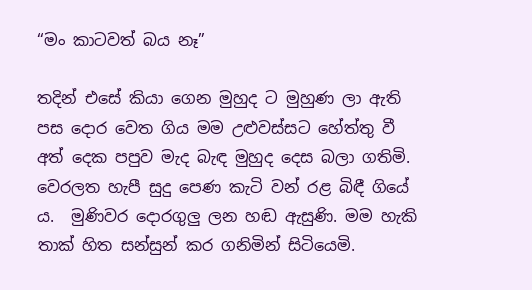“මං කාටවත් බය නෑ”

තදින් එසේ කියා ගෙන මුහුද ට මුහුණ ලා ඇති පස දොර වෙත ගිය මම උළුවස්සට හේත්තු වී අත් දෙක පපුව මැද බැඳ මුහුද දෙස බලා ගතිමි. වෙරලත හැපී සුදු පෙණ කැටි වන් රළ බිඳී ගියේ ය.  මුණිවර දොරගුලු ලන හඬ ඇසුණි. මම හැකි තාක් හිත සන්සුන් කර ගනිමින් සිටියෙමි.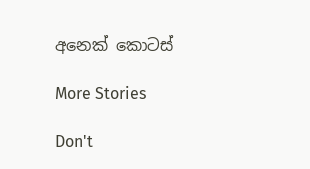අනෙක් කොටස්

More Stories

Don't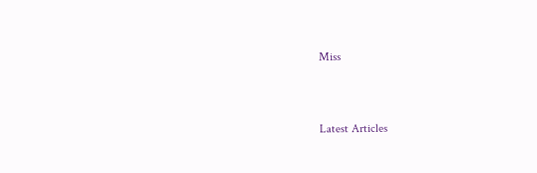Miss


Latest Articles